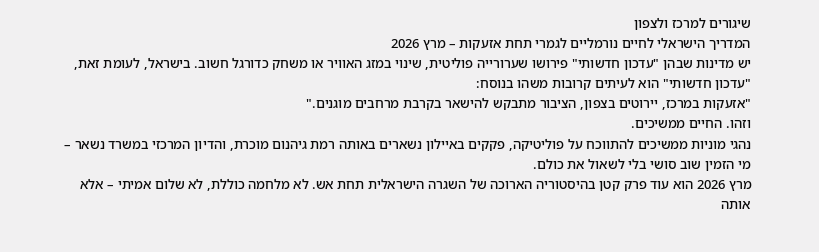שיגורים למרכז ולצפון
המדריך הישראלי לחיים נורמליים לגמרי תחת אזעקות – מרץ 2026
יש מדינות שבהן "עדכון חדשותי" פירושו שערורייה פוליטית, שינוי במזג האוויר או משחק כדורגל חשוב. בישראל, לעומת זאת, "עדכון חדשותי" הוא לעיתים קרובות משהו בנוסח:
"אזעקות במרכז, יירוטים בצפון, הציבור מתבקש להישאר בקרבת מרחבים מוגנים."
וזהו. החיים ממשיכים.
נהגי מוניות ממשיכים להתווכח על פוליטיקה, פקקים באיילון נשארים באותה רמת גיהנום מוכרת, והדיון המרכזי במשרד נשאר – מי הזמין שוב סושי בלי לשאול את כולם.
מרץ 2026 הוא עוד פרק קטן בהיסטוריה הארוכה של השגרה הישראלית תחת אש. לא מלחמה כוללת, לא שלום אמיתי – אלא אותה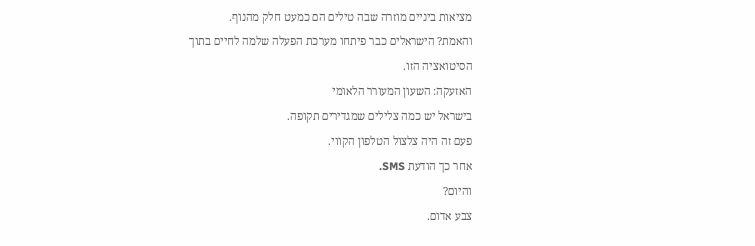מציאות ביניים מוזרה שבה טילים הם כמעט חלק מהנוף.
והאמת? הישראלים כבר פיתחו מערכת הפעלה שלמה לחיים בתוך הסיטואציה הזו.
האזעקה: השעון המעורר הלאומי
בישראל יש כמה צלילים שמגדירים תקופה.
פעם זה היה צלצול הטלפון הקווי.
אחר כך הודעת SMS.
והיום?
צבע אדום.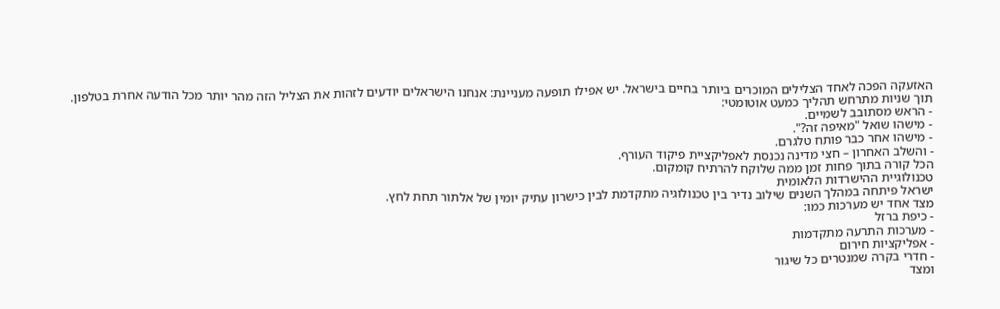האזעקה הפכה לאחד הצלילים המוכרים ביותר בחיים בישראל. יש אפילו תופעה מעניינת: אנחנו הישראלים יודעים לזהות את הצליל הזה מהר יותר מכל הודעה אחרת בטלפון.
תוך שניות מתרחש תהליך כמעט אוטומטי:
- הראש מסתובב לשמיים.
- מישהו שואל "מאיפה זה?".
- מישהו אחר כבר פותח טלגרם.
- והשלב האחרון – חצי מדינה נכנסת לאפליקציית פיקוד העורף.
הכל קורה בתוך פחות זמן ממה שלוקח להרתיח קומקום.
טכנולוגיית ההישרדות הלאומית
ישראל פיתחה במהלך השנים שילוב נדיר בין טכנולוגיה מתקדמת לבין כישרון עתיק יומין של אלתור תחת לחץ.
מצד אחד יש מערכות כמו:
- כיפת ברזל
- מערכות התרעה מתקדמות
- אפליקציות חירום
- חדרי בקרה שמנטרים כל שיגור
ומצד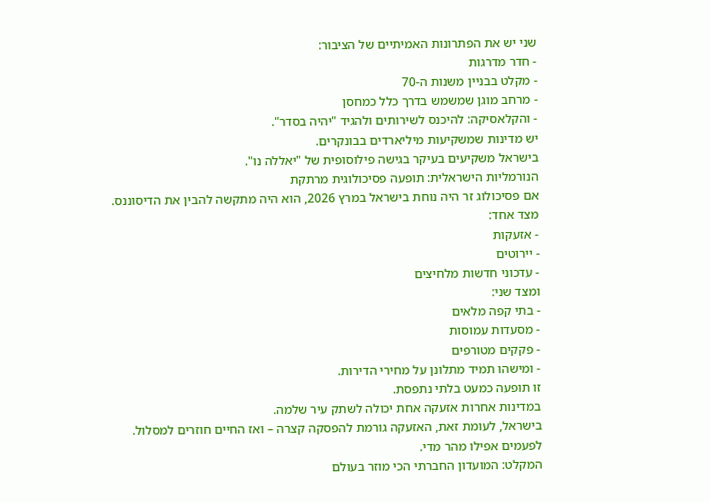שני יש את הפתרונות האמיתיים של הציבור:
- חדר מדרגות
- מקלט בבניין משנות ה-70
- מרחב מוגן שמשמש בדרך כלל כמחסן
- והקלאסיקה: להיכנס לשירותים ולהגיד "יהיה בסדר".
יש מדינות שמשקיעות מיליארדים בבונקרים.
בישראל משקיעים בעיקר בגישה פילוסופית של "יאללה נו".
הנורמליות הישראלית: תופעה פסיכולוגית מרתקת
אם פסיכולוג זר היה נוחת בישראל במרץ 2026, הוא היה מתקשה להבין את הדיסוננס.
מצד אחד:
- אזעקות
- יירוטים
- עדכוני חדשות מלחיצים
ומצד שני:
- בתי קפה מלאים
- מסעדות עמוסות
- פקקים מטורפים
- ומישהו תמיד מתלונן על מחירי הדירות.
זו תופעה כמעט בלתי נתפסת.
במדינות אחרות אזעקה אחת יכולה לשתק עיר שלמה.
בישראל, לעומת זאת, האזעקה גורמת להפסקה קצרה – ואז החיים חוזרים למסלול.
לפעמים אפילו מהר מדי.
המקלט: המועדון החברתי הכי מוזר בעולם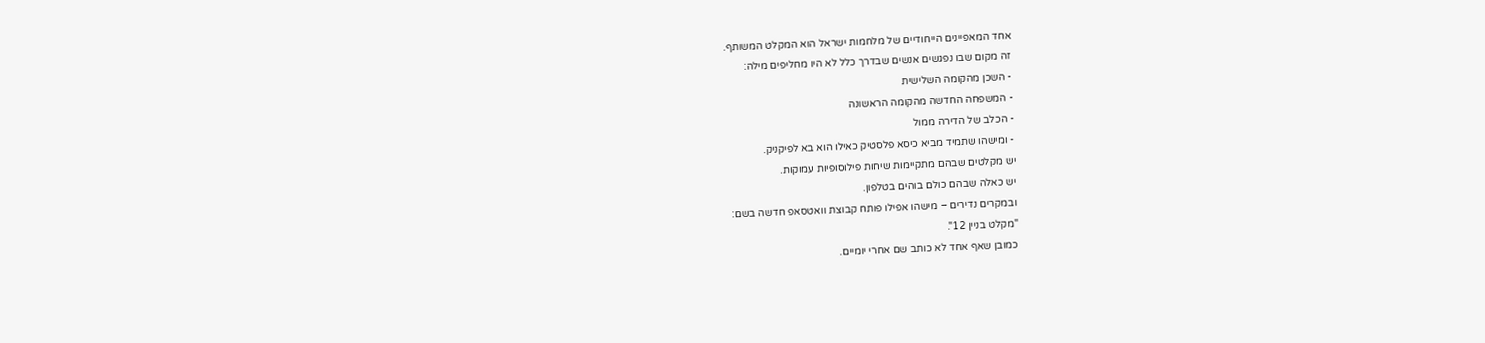אחד המאפיינים הייחודיים של מלחמות ישראל הוא המקלט המשותף.
זה מקום שבו נפגשים אנשים שבדרך כלל לא היו מחליפים מילה:
- השכן מהקומה השלישית
- המשפחה החדשה מהקומה הראשונה
- הכלב של הדירה ממול
- ומישהו שתמיד מביא כיסא פלסטיק כאילו הוא בא לפיקניק.
יש מקלטים שבהם מתקיימות שיחות פילוסופיות עמוקות.
יש כאלה שבהם כולם בוהים בטלפון.
ובמקרים נדירים – מישהו אפילו פותח קבוצת וואטסאפ חדשה בשם:
"מקלט בניין 12".
כמובן שאף אחד לא כותב שם אחרי יומיים.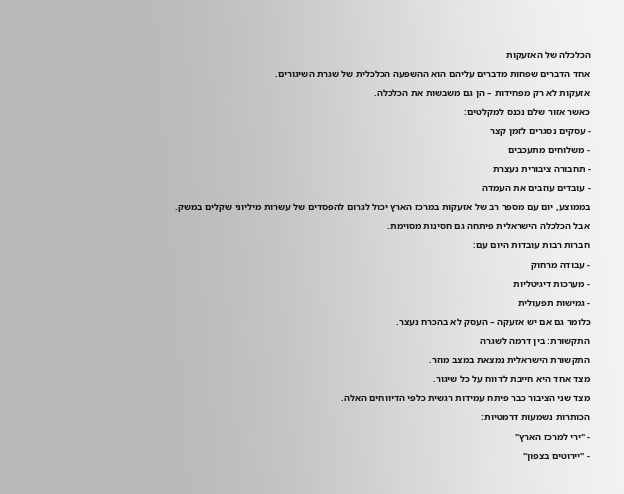הכלכלה של האזעקות
אחד הדברים שפחות מדברים עליהם הוא ההשפעה הכלכלית של שגרת השיגורים.
אזעקות לא רק מפחידות – הן גם משבשות את הכלכלה.
כאשר אזור שלם נכנס למקלטים:
- עסקים נסגרים לזמן קצר
- משלוחים מתעכבים
- תחבורה ציבורית נעצרת
- עובדים עוזבים את העמדה
בממוצע, יום עם מספר רב של אזעקות במרכז הארץ יכול לגרום להפסדים של עשרות מיליוני שקלים במשק.
אבל הכלכלה הישראלית פיתחה גם חסינות מסוימת.
חברות רבות עובדות היום עם:
- עבודה מרחוק
- מערכות דיגיטליות
- גמישות תפעולית
כלומר גם אם יש אזעקה – העסק לא בהכרח נעצר.
התקשורת: בין דרמה לשגרה
התקשורת הישראלית נמצאת במצב מוזר.
מצד אחד היא חייבת לדווח על כל שיגור.
מצד שני הציבור כבר פיתח עמידות רגשית כלפי הדיווחים האלה.
הכותרות נשמעות דרמטיות:
- "ירי למרכז הארץ"
- "יירוטים בצפון"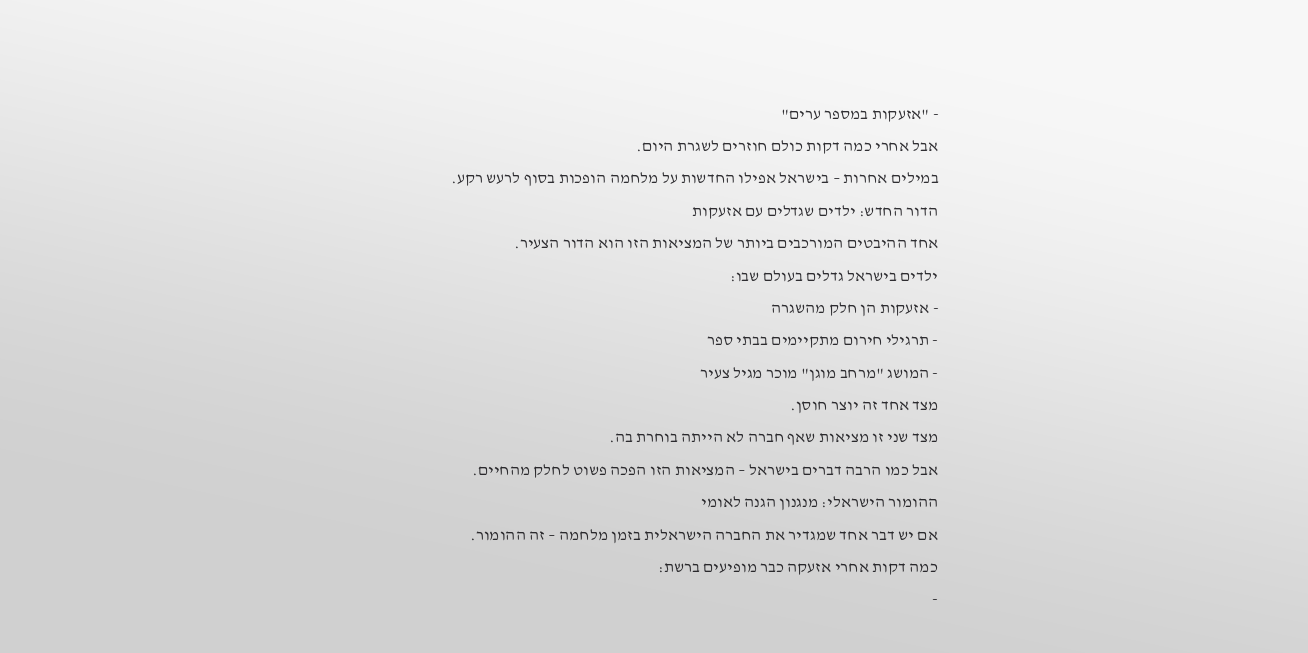- "אזעקות במספר ערים"
אבל אחרי כמה דקות כולם חוזרים לשגרת היום.
במילים אחרות – בישראל אפילו החדשות על מלחמה הופכות בסוף לרעש רקע.
הדור החדש: ילדים שגדלים עם אזעקות
אחד ההיבטים המורכבים ביותר של המציאות הזו הוא הדור הצעיר.
ילדים בישראל גדלים בעולם שבו:
- אזעקות הן חלק מהשגרה
- תרגילי חירום מתקיימים בבתי ספר
- המושג "מרחב מוגן" מוכר מגיל צעיר
מצד אחד זה יוצר חוסן.
מצד שני זו מציאות שאף חברה לא הייתה בוחרת בה.
אבל כמו הרבה דברים בישראל – המציאות הזו הפכה פשוט לחלק מהחיים.
ההומור הישראלי: מנגנון הגנה לאומי
אם יש דבר אחד שמגדיר את החברה הישראלית בזמן מלחמה – זה ההומור.
כמה דקות אחרי אזעקה כבר מופיעים ברשת:
-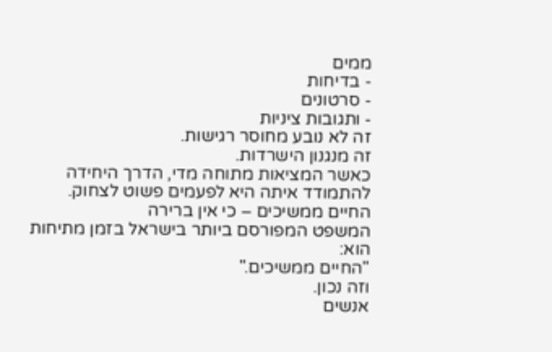ממים
- בדיחות
- סרטונים
- ותגובות ציניות
זה לא נובע מחוסר רגישות.
זה מנגנון הישרדות.
כאשר המציאות מתוחה מדי, הדרך היחידה להתמודד איתה היא לפעמים פשוט לצחוק.
החיים ממשיכים – כי אין ברירה
המשפט המפורסם ביותר בישראל בזמן מתיחות הוא:
"החיים ממשיכים."
וזה נכון.
אנשים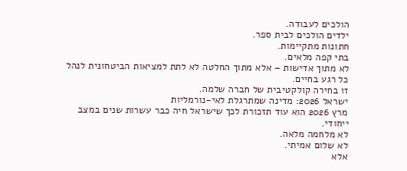הולכים לעבודה.
ילדים הולכים לבית ספר.
חתונות מתקיימות.
בתי קפה מלאים.
לא מתוך אדישות – אלא מתוך החלטה לא לתת למציאות הביטחונית לנהל כל רגע בחיים.
זו בחירה קולקטיבית של חברה שלמה.
ישראל 2026: מדינה שמתרגלת לאי-נורמליות
מרץ 2026 הוא עוד תזכורת לכך שישראל חיה כבר עשרות שנים במצב ייחודי.
לא מלחמה מלאה.
לא שלום אמיתי.
אלא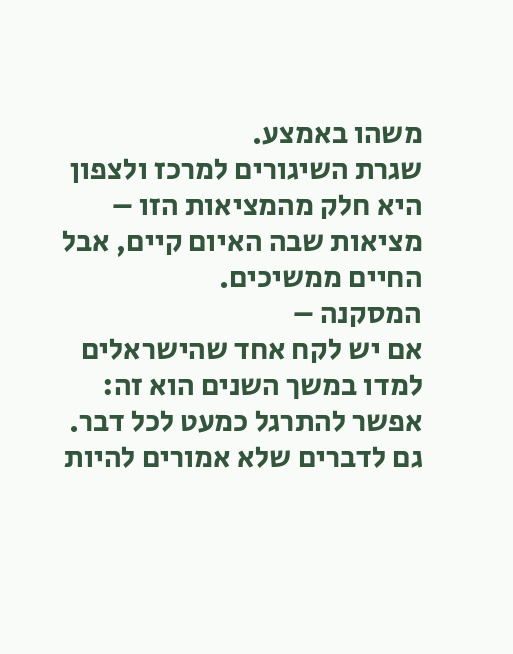משהו באמצע.
שגרת השיגורים למרכז ולצפון היא חלק מהמציאות הזו – מציאות שבה האיום קיים, אבל החיים ממשיכים.
המסקנה –
אם יש לקח אחד שהישראלים למדו במשך השנים הוא זה:
אפשר להתרגל כמעט לכל דבר.
גם לדברים שלא אמורים להיות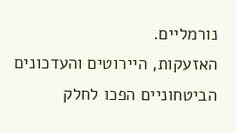נורמליים.
האזעקות, היירוטים והעדכונים הביטחוניים הפכו לחלק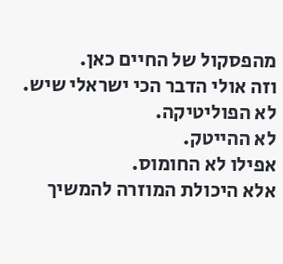מהפסקול של החיים כאן.
וזה אולי הדבר הכי ישראלי שיש.
לא הפוליטיקה.
לא ההייטק.
אפילו לא החומוס.
אלא היכולת המוזרה להמשיך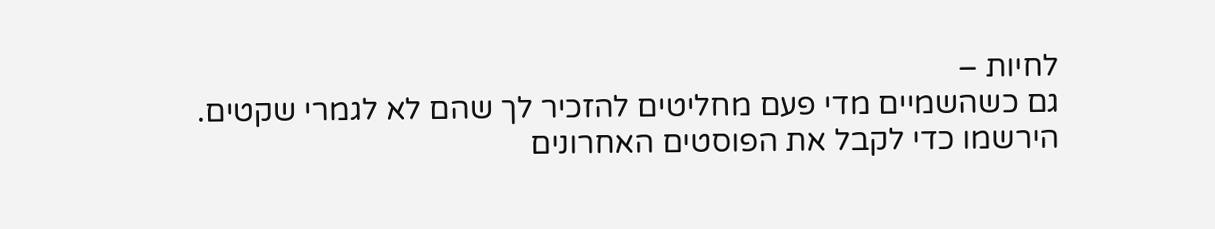לחיות –
גם כשהשמיים מדי פעם מחליטים להזכיר לך שהם לא לגמרי שקטים.
הירשמו כדי לקבל את הפוסטים האחרונים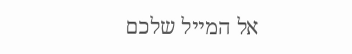אל המייל שלכם